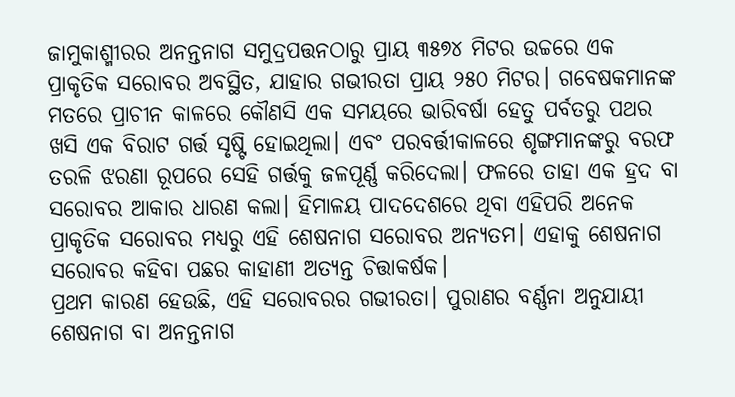ଜାମୁକାଶ୍ମୀରର ଅନନ୍ତନାଗ ସମୁଦ୍ରପତ୍ତନଠାରୁ ପ୍ରାୟ ୩୫୭୪ ମିଟର ଉଚ୍ଚରେ ଏକ ପ୍ରାକୃତିକ ସରୋବର ଅବସ୍ଥିତ, ଯାହାର ଗଭୀରତା ପ୍ରାୟ ୨୫୦ ମିଟର। ଗବେଷକମାନଙ୍କ ମତରେ ପ୍ରାଚୀନ କାଳରେ କୌଣସି ଏକ ସମୟରେ ଭାରିବର୍ଷା ହେତୁ ପର୍ବତରୁ ପଥର ଖସି ଏକ ବିରାଟ ଗର୍ତ୍ତ ସୃଷ୍ଟି ହୋଇଥିଲା। ଏବଂ ପରବର୍ତ୍ତୀକାଳରେ ଶୃଙ୍ଗମାନଙ୍କରୁ ବରଫ ତରଳି ଝରଣା ରୂପରେ ସେହି ଗର୍ତ୍ତକୁ ଜଳପୂର୍ଣ୍ଣ କରିଦେଲା। ଫଳରେ ତାହା ଏକ ହ୍ରଦ ବା ସରୋବର ଆକାର ଧାରଣ କଲା। ହିମାଳୟ ପାଦଦେଶରେ ଥିବା ଏହିପରି ଅନେକ ପ୍ରାକୃତିକ ସରୋବର ମଧ୍ୟରୁ ଏହି ଶେଷନାଗ ସରୋବର ଅନ୍ୟତମ। ଏହାକୁ ଶେଷନାଗ ସରୋବର କହିବା ପଛର କାହାଣୀ ଅତ୍ୟନ୍ତ ଚିତ୍ତାକର୍ଷକ।
ପ୍ରଥମ କାରଣ ହେଉଛି, ଏହି ସରୋବରର ଗଭୀରତା। ପୁରାଣର ବର୍ଣ୍ଣନା ଅନୁଯାୟୀ ଶେଷନାଗ ବା ଅନନ୍ତନାଗ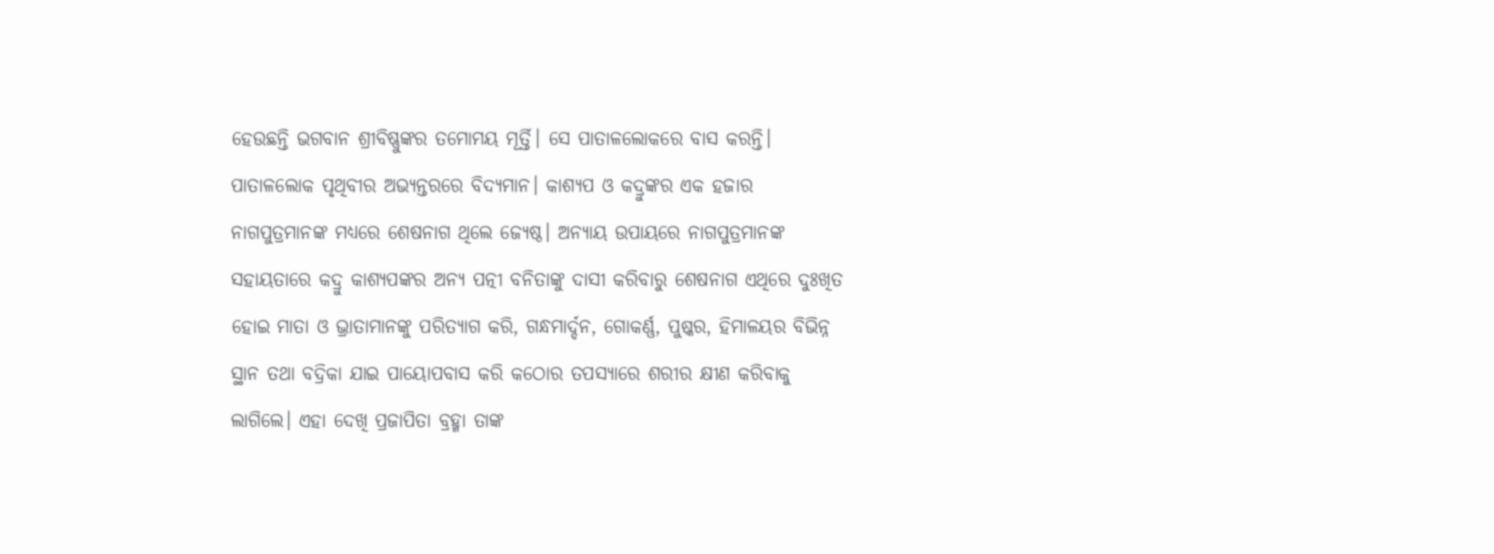ହେଉଛନ୍ତି ଭଗବାନ ଶ୍ରୀବିଷ୍ଣୁଙ୍କର ତମୋମୟ ମୂର୍ତ୍ତି। ସେ ପାତାଳଲୋକରେ ବାସ କରନ୍ତି। ପାତାଳଲୋକ ପୃଥିବୀର ଅଭ୍ୟନ୍ତରରେ ବିଦ୍ୟମାନ। କାଶ୍ୟପ ଓ କଦ୍ରୁଙ୍କର ଏକ ହଜାର ନାଗପୁତ୍ରମାନଙ୍କ ମଧ୍ୟରେ ଶେଷନାଗ ଥିଲେ ଜ୍ୟେଷ୍ଠ। ଅନ୍ୟାୟ ଉପାୟରେ ନାଗପୁତ୍ରମାନଙ୍କ ସହାୟତାରେ କଦ୍ରୁ କାଶ୍ୟପଙ୍କର ଅନ୍ୟ ପତ୍ନୀ ବନିତାଙ୍କୁ ଦାସୀ କରିବାରୁ ଶେଷନାଗ ଏଥିରେ ଦୁଃଖିତ ହୋଇ ମାତା ଓ ଭ୍ରାତାମାନଙ୍କୁ ପରିତ୍ୟାଗ କରି, ଗନ୍ଧମାର୍ଦ୍ଦନ, ଗୋକର୍ଣ୍ଣ, ପୁଷ୍କର, ହିମାଳୟର ବିଭିନ୍ନ ସ୍ଥାନ ତଥା ବଦ୍ରିକା ଯାଇ ପାୟୋପବାସ କରି କଠୋର ତପସ୍ୟାରେ ଶରୀର କ୍ଷୀଣ କରିବାକୁ ଲାଗିଲେ। ଏହା ଦେଖି ପ୍ରଜାପିତା ବ୍ରହ୍ମା ତାଙ୍କ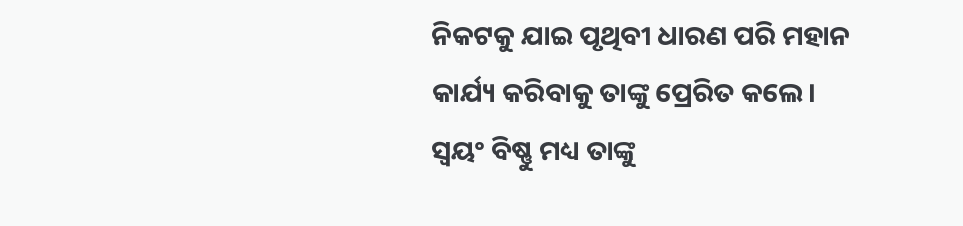ନିକଟକୁ ଯାଇ ପୃଥିବୀ ଧାରଣ ପରି ମହାନ କାର୍ଯ୍ୟ କରିବାକୁ ତାଙ୍କୁ ପ୍ରେରିତ କଲେ। ସ୍ବୟଂ ବିଷ୍ଣୁ ମଧ୍ୟ ତାଙ୍କୁ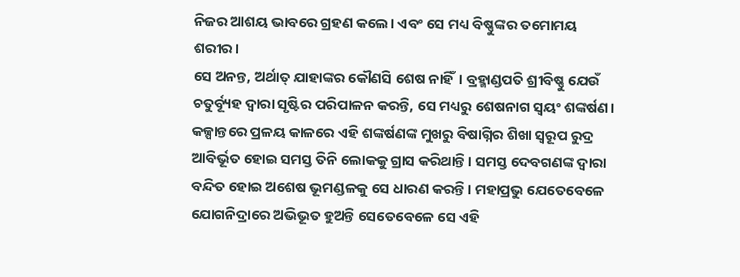ନିଜର ଆଶୟ ଭାବରେ ଗ୍ରହଣ କଲେ। ଏବଂ ସେ ମଧ୍ୟ ବିଷ୍ଣୁଙ୍କର ତମୋମୟ ଶରୀର।
ସେ ଅନନ୍ତ, ଅର୍ଥାତ୍ ଯାହାଙ୍କର କୌଣସି ଶେଷ ନାହିଁ। ବ୍ରହ୍ମାଣ୍ଡପତି ଶ୍ରୀବିଷ୍ଣୁ ଯେଉଁ ଚତୁର୍ବ୍ୟୂହ ଦ୍ବାରା ସୃଷ୍ଟିର ପରିପାଳନ କରନ୍ତି, ସେ ମଧ୍ୟରୁ ଶେଷନାଗ ସ୍ବୟଂ ଶଙ୍କର୍ଷଣ। କଳ୍ପାନ୍ତରେ ପ୍ରଳୟ କାଳରେ ଏହି ଶଙ୍କର୍ଷଣଙ୍କ ମୁଖରୁ ବିଷାଗ୍ନିର ଶିଖା ସ୍ବରୂପ ରୁଦ୍ର ଆବିର୍ଭୂତ ହୋଇ ସମସ୍ତ ତିନି ଲୋକକୁ ଗ୍ରାସ କରିଥାନ୍ତି। ସମସ୍ତ ଦେବଗଣଙ୍କ ଦ୍ବାରା ବନ୍ଦିତ ହୋଇ ଅଶେଷ ଭୂମଣ୍ଡଳକୁ ସେ ଧାରଣ କରନ୍ତି। ମହାପ୍ରଭୁ ଯେତେବେଳେ ଯୋଗନିଦ୍ରାରେ ଅଭିଭୂତ ହୁଅନ୍ତି ସେତେବେଳେ ସେ ଏହି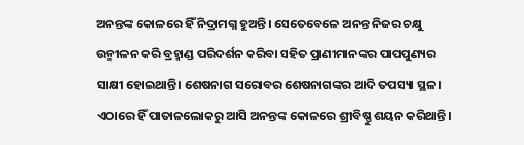ଅନନ୍ତଙ୍କ କୋଳରେ ହିଁ ନିଦ୍ରାମଗ୍ନ ହୁଅନ୍ତି। ସେତେବେଳେ ଅନନ୍ତ ନିଜର ଚକ୍ଷୁ ଉନ୍ମୀଳନ କରି ବ୍ରହ୍ମାଣ୍ଡ ପରିଦର୍ଶନ କରିବା ସହିତ ପ୍ରାଣୀମାନଙ୍କର ପାପପୁଣ୍ୟର ସାକ୍ଷୀ ହୋଇଥାନ୍ତି। ଶେଷନାଗ ସରୋବର ଶେଷନାଗଙ୍କର ଆଦି ତପସ୍ୟା ସ୍ଥଳ। ଏଠାରେ ହିଁ ପାତାଳଲୋକରୁ ଆସି ଅନନ୍ତଙ୍କ କୋଳରେ ଶ୍ରୀବିଷ୍ଣୁ ଶୟନ କରିଥାନ୍ତି।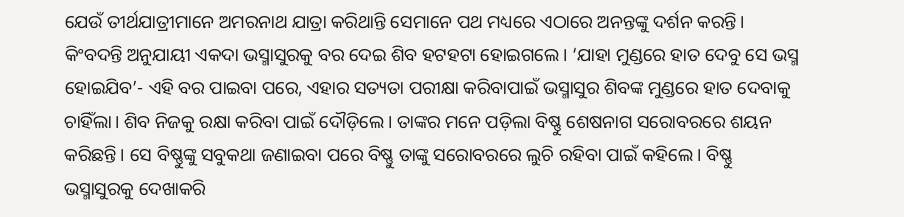ଯେଉଁ ତୀର୍ଥଯାତ୍ରୀମାନେ ଅମରନାଥ ଯାତ୍ରା କରିଥାନ୍ତି ସେମାନେ ପଥ ମଧ୍ୟରେ ଏଠାରେ ଅନନ୍ତଙ୍କୁ ଦର୍ଶନ କରନ୍ତି। କିଂବଦନ୍ତି ଅନୁଯାୟୀ ଏକଦା ଭସ୍ମାସୁରକୁ ବର ଦେଇ ଶିବ ହଟହଟା ହୋଇଗଲେ। ‘ଯାହା ମୁଣ୍ଡରେ ହାତ ଦେବୁ ସେ ଭସ୍ମ ହୋଇଯିବ’- ଏହି ବର ପାଇବା ପରେ, ଏହାର ସତ୍ୟତା ପରୀକ୍ଷା କରିବାପାଇଁ ଭସ୍ମାସୁର ଶିବଙ୍କ ମୁଣ୍ଡରେ ହାତ ଦେବାକୁ ଚାହିଁଲା। ଶିବ ନିଜକୁ ରକ୍ଷା କରିବା ପାଇଁ ଦୌଡ଼ିଲେ। ତାଙ୍କର ମନେ ପଡ଼ିଲା ବିଷ୍ଣୁ ଶେଷନାଗ ସରୋବରରେ ଶୟନ କରିଛନ୍ତି। ସେ ବିଷ୍ଣୁଙ୍କୁ ସବୁକଥା ଜଣାଇବା ପରେ ବିଷ୍ଣୁ ତାଙ୍କୁ ସରୋବରରେ ଲୁଚି ରହିବା ପାଇଁ କହିଲେ। ବିଷ୍ଣୁ ଭସ୍ମାସୁରକୁ ଦେଖାକରି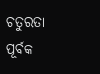ଚତୁରତା ପୂର୍ବକ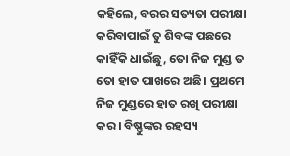କହିଲେ, ବରର ସତ୍ୟତା ପରୀକ୍ଷା କରିବାପାଇଁ ତୁ ଶିବଙ୍କ ପଛରେ କାହିଁକି ଧାଇଁଛୁ, ତୋ ନିଜ ମୁଣ୍ଡ ତ ତୋ ହାତ ପାଖରେ ଅଛି। ପ୍ରଥମେ ନିଜ ମୁଣ୍ଡରେ ହାତ ରଖି ପରୀକ୍ଷା କର। ବିଷ୍ଣୁଙ୍କର ରହସ୍ୟ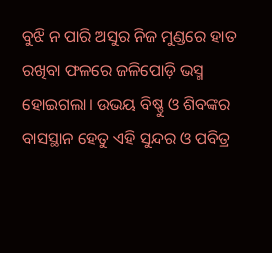ବୁଝି ନ ପାରି ଅସୁର ନିଜ ମୁଣ୍ଡରେ ହାତ ରଖିବା ଫଳରେ ଜଳିପୋଡ଼ି ଭସ୍ମ ହୋଇଗଲା। ଉଭୟ ବିଷ୍ଣୁ ଓ ଶିବଙ୍କର ବାସସ୍ଥାନ ହେତୁ ଏହି ସୁନ୍ଦର ଓ ପବିତ୍ର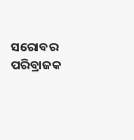ସରୋବର ପରିବ୍ରାଜକ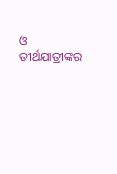ଓ ତୀର୍ଥଯାତ୍ରୀଙ୍କର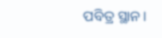ପବିତ୍ର ସ୍ଥାନ।